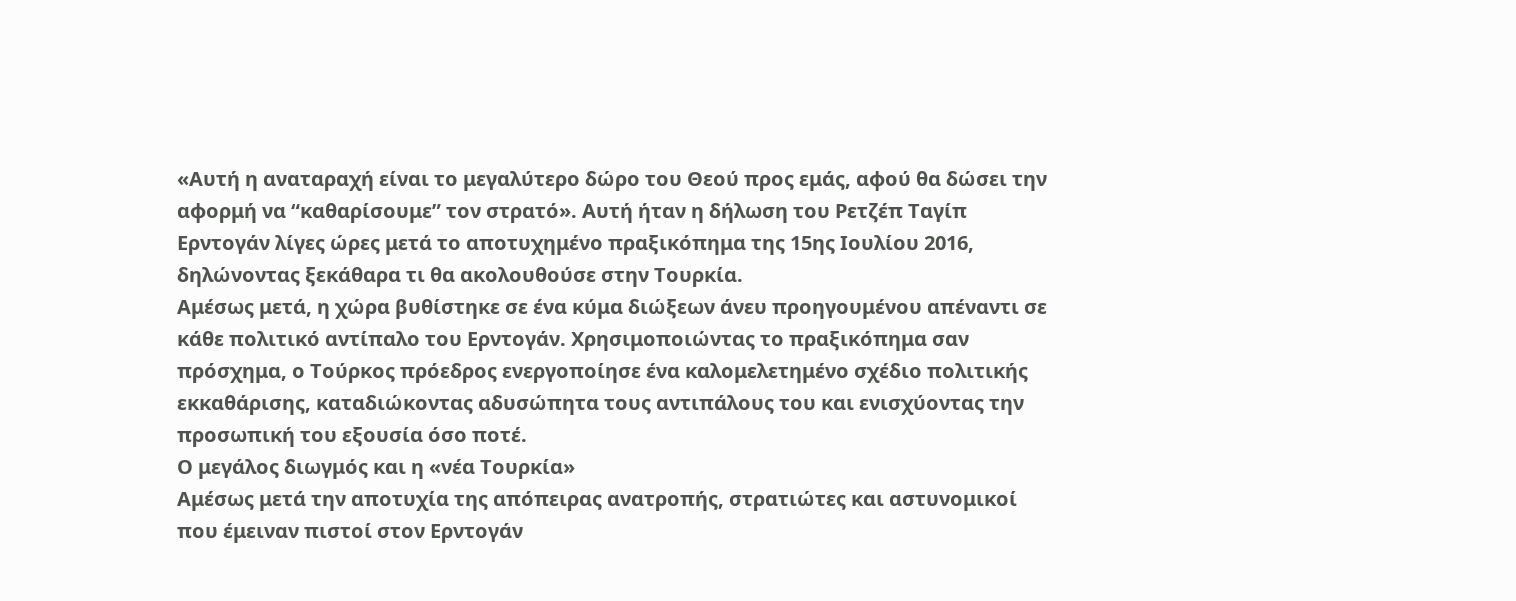«Αυτή η αναταραχή είναι το μεγαλύτερο δώρο του Θεού προς εμάς, αφού θα δώσει την αφορμή να “καθαρίσουμε” τον στρατό». Αυτή ήταν η δήλωση του Ρετζέπ Ταγίπ Ερντογάν λίγες ώρες μετά το αποτυχημένο πραξικόπημα της 15ης Ιουλίου 2016, δηλώνοντας ξεκάθαρα τι θα ακολουθούσε στην Τουρκία.
Αμέσως μετά, η χώρα βυθίστηκε σε ένα κύμα διώξεων άνευ προηγουμένου απέναντι σε κάθε πολιτικό αντίπαλο του Ερντογάν. Χρησιμοποιώντας το πραξικόπημα σαν πρόσχημα, ο Τούρκος πρόεδρος ενεργοποίησε ένα καλομελετημένο σχέδιο πολιτικής εκκαθάρισης, καταδιώκοντας αδυσώπητα τους αντιπάλους του και ενισχύοντας την προσωπική του εξουσία όσο ποτέ.
Ο μεγάλος διωγμός και η «νέα Τουρκία»
Αμέσως μετά την αποτυχία της απόπειρας ανατροπής, στρατιώτες και αστυνομικοί που έμειναν πιστοί στον Ερντογάν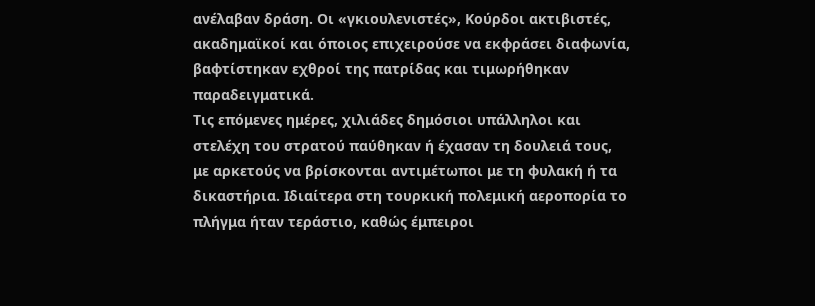ανέλαβαν δράση. Οι «γκιουλενιστές», Κούρδοι ακτιβιστές, ακαδημαϊκοί και όποιος επιχειρούσε να εκφράσει διαφωνία, βαφτίστηκαν εχθροί της πατρίδας και τιμωρήθηκαν παραδειγματικά.
Τις επόμενες ημέρες, χιλιάδες δημόσιοι υπάλληλοι και στελέχη του στρατού παύθηκαν ή έχασαν τη δουλειά τους, με αρκετούς να βρίσκονται αντιμέτωποι με τη φυλακή ή τα δικαστήρια. Ιδιαίτερα στη τουρκική πολεμική αεροπορία το πλήγμα ήταν τεράστιο, καθώς έμπειροι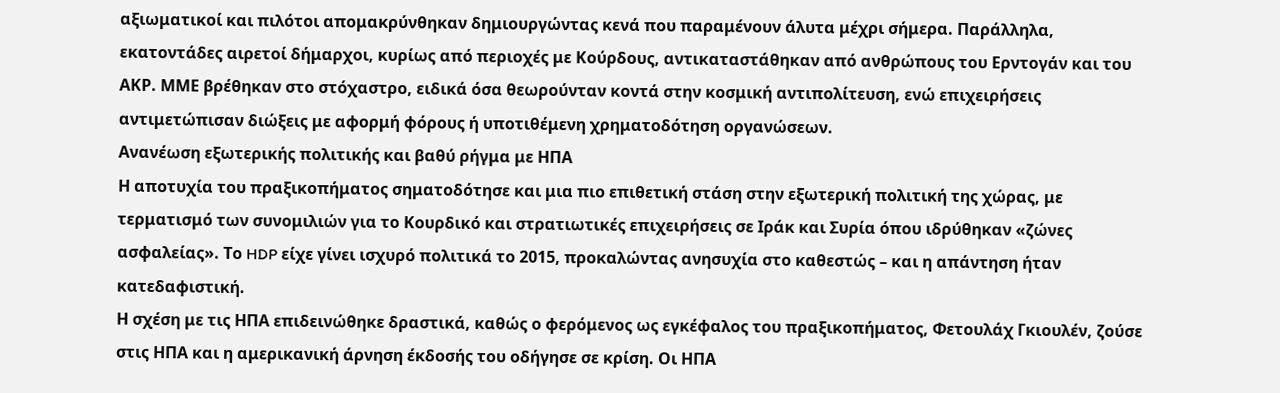αξιωματικοί και πιλότοι απομακρύνθηκαν δημιουργώντας κενά που παραμένουν άλυτα μέχρι σήμερα. Παράλληλα, εκατοντάδες αιρετοί δήμαρχοι, κυρίως από περιοχές με Κούρδους, αντικαταστάθηκαν από ανθρώπους του Ερντογάν και του ΑΚΡ. ΜΜΕ βρέθηκαν στο στόχαστρο, ειδικά όσα θεωρούνταν κοντά στην κοσμική αντιπολίτευση, ενώ επιχειρήσεις αντιμετώπισαν διώξεις με αφορμή φόρους ή υποτιθέμενη χρηματοδότηση οργανώσεων.
Ανανέωση εξωτερικής πολιτικής και βαθύ ρήγμα με ΗΠΑ
Η αποτυχία του πραξικοπήματος σηματοδότησε και μια πιο επιθετική στάση στην εξωτερική πολιτική της χώρας, με τερματισμό των συνομιλιών για το Κουρδικό και στρατιωτικές επιχειρήσεις σε Ιράκ και Συρία όπου ιδρύθηκαν «ζώνες ασφαλείας». Το HDP είχε γίνει ισχυρό πολιτικά το 2015, προκαλώντας ανησυχία στο καθεστώς – και η απάντηση ήταν κατεδαφιστική.
Η σχέση με τις ΗΠΑ επιδεινώθηκε δραστικά, καθώς ο φερόμενος ως εγκέφαλος του πραξικοπήματος, Φετουλάχ Γκιουλέν, ζούσε στις ΗΠΑ και η αμερικανική άρνηση έκδοσής του οδήγησε σε κρίση. Οι ΗΠΑ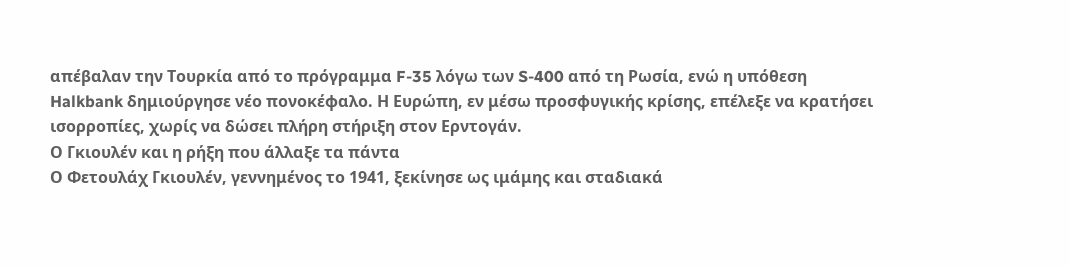απέβαλαν την Τουρκία από το πρόγραμμα F-35 λόγω των S-400 από τη Ρωσία, ενώ η υπόθεση Halkbank δημιούργησε νέο πονοκέφαλο. Η Ευρώπη, εν μέσω προσφυγικής κρίσης, επέλεξε να κρατήσει ισορροπίες, χωρίς να δώσει πλήρη στήριξη στον Ερντογάν.
Ο Γκιουλέν και η ρήξη που άλλαξε τα πάντα
Ο Φετουλάχ Γκιουλέν, γεννημένος το 1941, ξεκίνησε ως ιμάμης και σταδιακά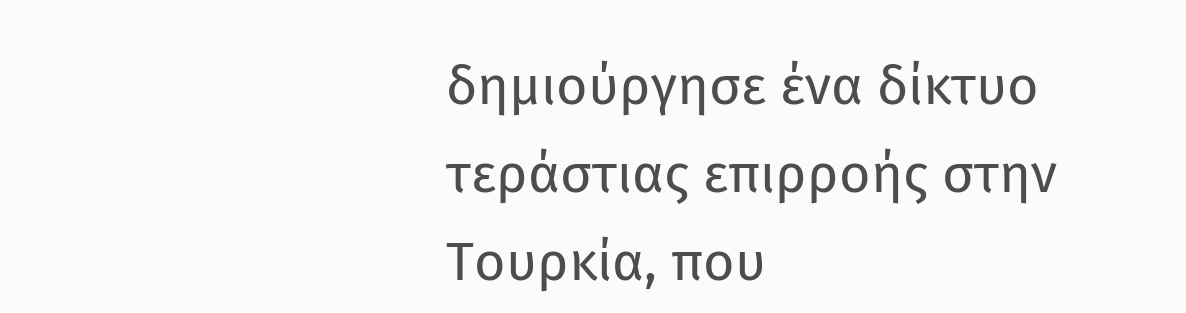δημιούργησε ένα δίκτυο τεράστιας επιρροής στην Τουρκία, που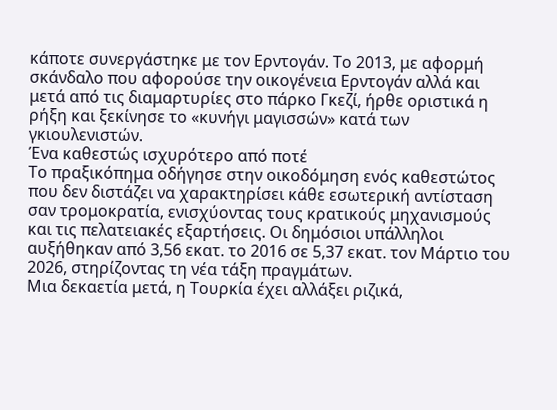κάποτε συνεργάστηκε με τον Ερντογάν. Το 2013, με αφορμή σκάνδαλο που αφορούσε την οικογένεια Ερντογάν αλλά και μετά από τις διαμαρτυρίες στο πάρκο Γκεζί, ήρθε οριστικά η ρήξη και ξεκίνησε το «κυνήγι μαγισσών» κατά των γκιουλενιστών.
Ένα καθεστώς ισχυρότερο από ποτέ
Το πραξικόπημα οδήγησε στην οικοδόμηση ενός καθεστώτος που δεν διστάζει να χαρακτηρίσει κάθε εσωτερική αντίσταση σαν τρομοκρατία, ενισχύοντας τους κρατικούς μηχανισμούς και τις πελατειακές εξαρτήσεις. Οι δημόσιοι υπάλληλοι αυξήθηκαν από 3,56 εκατ. το 2016 σε 5,37 εκατ. τον Μάρτιο του 2026, στηρίζοντας τη νέα τάξη πραγμάτων.
Μια δεκαετία μετά, η Τουρκία έχει αλλάξει ριζικά,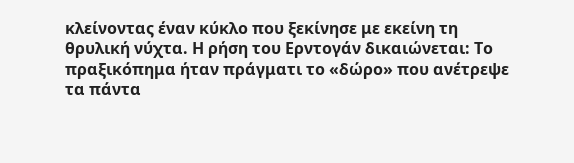κλείνοντας έναν κύκλο που ξεκίνησε με εκείνη τη θρυλική νύχτα. Η ρήση του Ερντογάν δικαιώνεται: Το πραξικόπημα ήταν πράγματι το «δώρο» που ανέτρεψε τα πάντα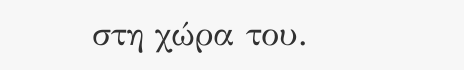στη χώρα του.